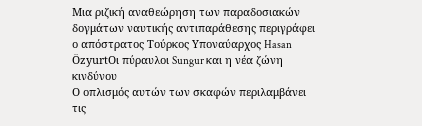Μια ριζική αναθεώρηση των παραδοσιακών δογμάτων ναυτικής αντιπαράθεσης περιγράφει ο απόστρατος Τούρκος Υποναύαρχος Hasan ÖzyurtΟι πύραυλοι Sungur και η νέα ζώνη κινδύνου
Ο οπλισμός αυτών των σκαφών περιλαμβάνει τις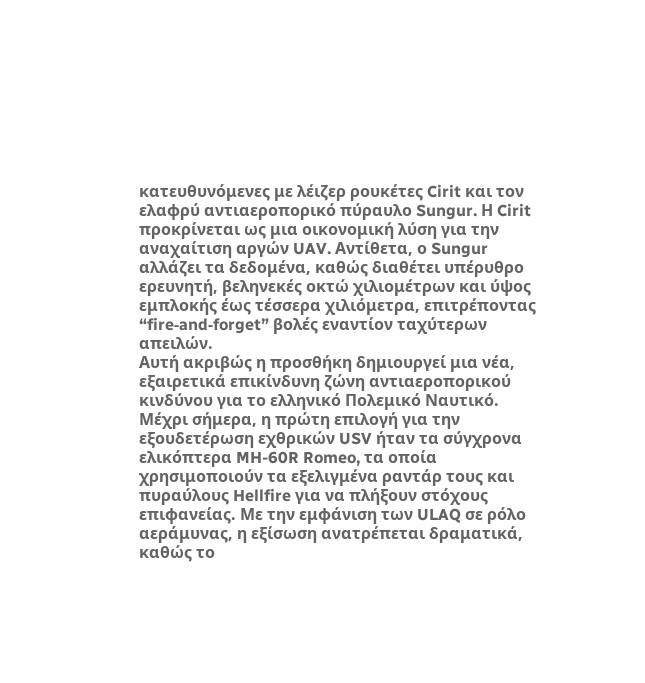κατευθυνόμενες με λέιζερ ρουκέτες Cirit και τον ελαφρύ αντιαεροπορικό πύραυλο Sungur. Η Cirit προκρίνεται ως μια οικονομική λύση για την αναχαίτιση αργών UAV. Αντίθετα, ο Sungur αλλάζει τα δεδομένα, καθώς διαθέτει υπέρυθρο ερευνητή, βεληνεκές οκτώ χιλιομέτρων και ύψος εμπλοκής έως τέσσερα χιλιόμετρα, επιτρέποντας “fire‑and‑forget” βολές εναντίον ταχύτερων απειλών.
Αυτή ακριβώς η προσθήκη δημιουργεί μια νέα, εξαιρετικά επικίνδυνη ζώνη αντιαεροπορικού κινδύνου για το ελληνικό Πολεμικό Ναυτικό. Μέχρι σήμερα, η πρώτη επιλογή για την εξουδετέρωση εχθρικών USV ήταν τα σύγχρονα ελικόπτερα MH-60R Romeo, τα οποία χρησιμοποιούν τα εξελιγμένα ραντάρ τους και πυραύλους Hellfire για να πλήξουν στόχους επιφανείας. Με την εμφάνιση των ULAQ σε ρόλο αεράμυνας, η εξίσωση ανατρέπεται δραματικά, καθώς το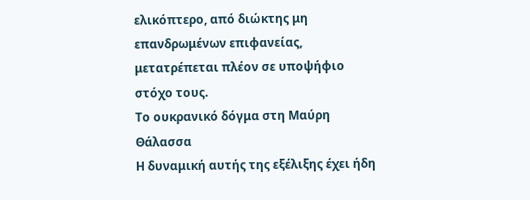ελικόπτερο, από διώκτης μη επανδρωμένων επιφανείας, μετατρέπεται πλέον σε υποψήφιο στόχο τους.
Το ουκρανικό δόγμα στη Μαύρη Θάλασσα
Η δυναμική αυτής της εξέλιξης έχει ήδη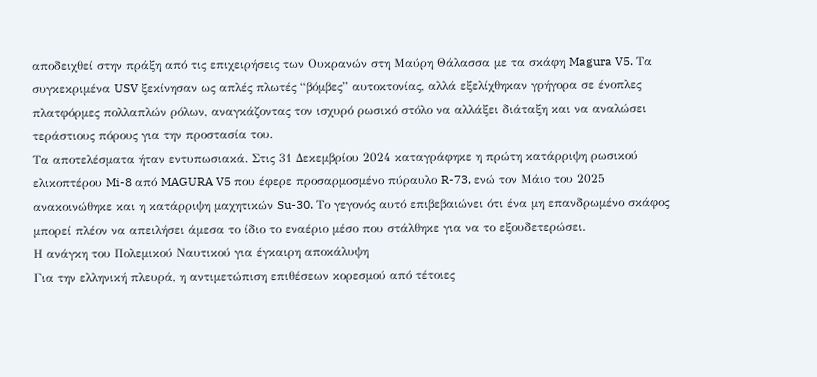αποδειχθεί στην πράξη από τις επιχειρήσεις των Ουκρανών στη Μαύρη Θάλασσα με τα σκάφη Magura V5. Τα συγκεκριμένα USV ξεκίνησαν ως απλές πλωτές “βόμβες” αυτοκτονίας, αλλά εξελίχθηκαν γρήγορα σε ένοπλες πλατφόρμες πολλαπλών ρόλων, αναγκάζοντας τον ισχυρό ρωσικό στόλο να αλλάξει διάταξη και να αναλώσει τεράστιους πόρους για την προστασία του.
Τα αποτελέσματα ήταν εντυπωσιακά. Στις 31 Δεκεμβρίου 2024 καταγράφηκε η πρώτη κατάρριψη ρωσικού ελικοπτέρου Mi-8 από MAGURA V5 που έφερε προσαρμοσμένο πύραυλο R-73, ενώ τον Μάιο του 2025 ανακοινώθηκε και η κατάρριψη μαχητικών Su-30. Το γεγονός αυτό επιβεβαιώνει ότι ένα μη επανδρωμένο σκάφος μπορεί πλέον να απειλήσει άμεσα το ίδιο το εναέριο μέσο που στάλθηκε για να το εξουδετερώσει.
Η ανάγκη του Πολεμικού Ναυτικού για έγκαιρη αποκάλυψη
Για την ελληνική πλευρά, η αντιμετώπιση επιθέσεων κορεσμού από τέτοιες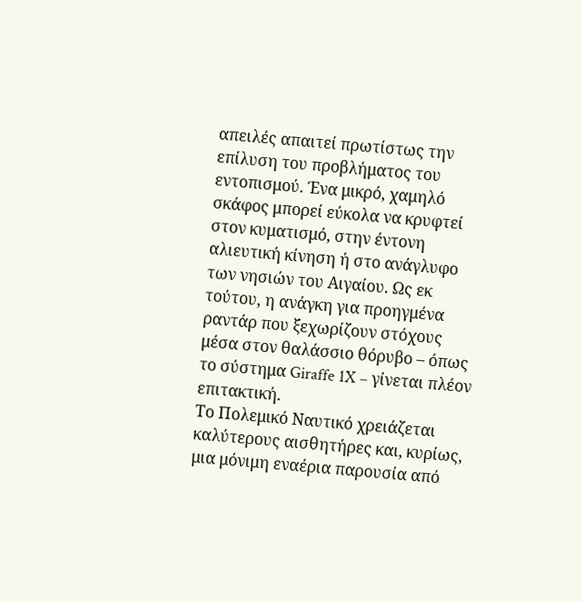απειλές απαιτεί πρωτίστως την επίλυση του προβλήματος του εντοπισμού. Ένα μικρό, χαμηλό σκάφος μπορεί εύκολα να κρυφτεί στον κυματισμό, στην έντονη αλιευτική κίνηση ή στο ανάγλυφο των νησιών του Αιγαίου. Ως εκ τούτου, η ανάγκη για προηγμένα ραντάρ που ξεχωρίζουν στόχους μέσα στον θαλάσσιο θόρυβο – όπως το σύστημα Giraffe 1X – γίνεται πλέον επιτακτική.
Το Πολεμικό Ναυτικό χρειάζεται καλύτερους αισθητήρες και, κυρίως, μια μόνιμη εναέρια παρουσία από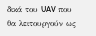δικά του UAV που θα λειτουργούν ως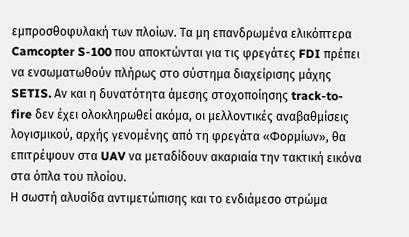εμπροσθοφυλακή των πλοίων. Τα μη επανδρωμένα ελικόπτερα Camcopter S-100 που αποκτώνται για τις φρεγάτες FDI πρέπει να ενσωματωθούν πλήρως στο σύστημα διαχείρισης μάχης SETIS. Αν και η δυνατότητα άμεσης στοχοποίησης track-to-fire δεν έχει ολοκληρωθεί ακόμα, οι μελλοντικές αναβαθμίσεις λογισμικού, αρχής γενομένης από τη φρεγάτα «Φορμίων», θα επιτρέψουν στα UAV να μεταδίδουν ακαριαία την τακτική εικόνα στα όπλα του πλοίου.
Η σωστή αλυσίδα αντιμετώπισης και το ενδιάμεσο στρώμα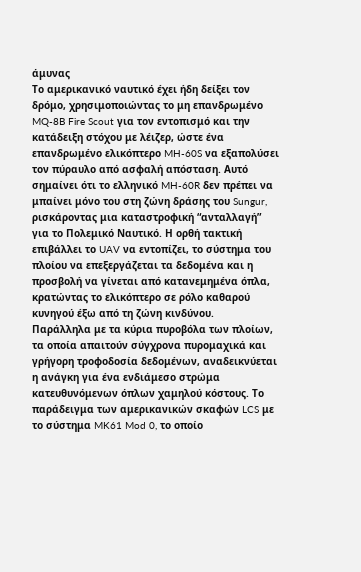άμυνας
Το αμερικανικό ναυτικό έχει ήδη δείξει τον δρόμο, χρησιμοποιώντας το μη επανδρωμένο MQ-8B Fire Scout για τον εντοπισμό και την κατάδειξη στόχου με λέιζερ, ώστε ένα επανδρωμένο ελικόπτερο MH-60S να εξαπολύσει τον πύραυλο από ασφαλή απόσταση. Αυτό σημαίνει ότι το ελληνικό MH-60R δεν πρέπει να μπαίνει μόνο του στη ζώνη δράσης του Sungur, ρισκάροντας μια καταστροφική “ανταλλαγή” για το Πολεμικό Ναυτικό. Η ορθή τακτική επιβάλλει το UAV να εντοπίζει, το σύστημα του πλοίου να επεξεργάζεται τα δεδομένα και η προσβολή να γίνεται από κατανεμημένα όπλα, κρατώντας το ελικόπτερο σε ρόλο καθαρού κυνηγού έξω από τη ζώνη κινδύνου.
Παράλληλα με τα κύρια πυροβόλα των πλοίων, τα οποία απαιτούν σύγχρονα πυρομαχικά και γρήγορη τροφοδοσία δεδομένων, αναδεικνύεται η ανάγκη για ένα ενδιάμεσο στρώμα κατευθυνόμενων όπλων χαμηλού κόστους. Το παράδειγμα των αμερικανικών σκαφών LCS με το σύστημα MK61 Mod 0, το οποίο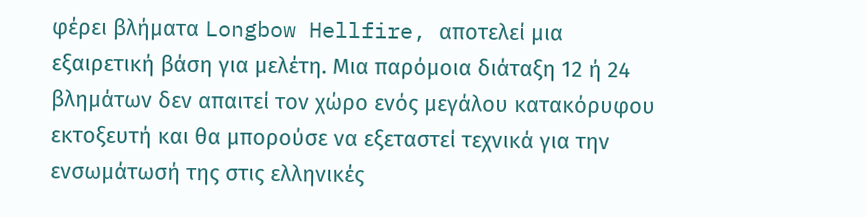φέρει βλήματα Longbow Hellfire, αποτελεί μια εξαιρετική βάση για μελέτη. Μια παρόμοια διάταξη 12 ή 24 βλημάτων δεν απαιτεί τον χώρο ενός μεγάλου κατακόρυφου εκτοξευτή και θα μπορούσε να εξεταστεί τεχνικά για την ενσωμάτωσή της στις ελληνικές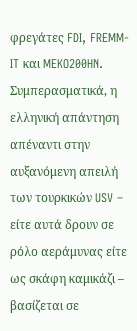φρεγάτες FDI, FREMM-IT και MEKO200HN.
Συμπερασματικά, η ελληνική απάντηση απέναντι στην αυξανόμενη απειλή των τουρκικών USV – είτε αυτά δρουν σε ρόλο αεράμυνας είτε ως σκάφη καμικάζι – βασίζεται σε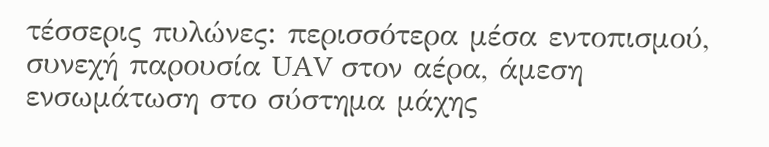τέσσερις πυλώνες: περισσότερα μέσα εντοπισμού, συνεχή παρουσία UAV στον αέρα, άμεση ενσωμάτωση στο σύστημα μάχης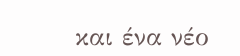και ένα νέο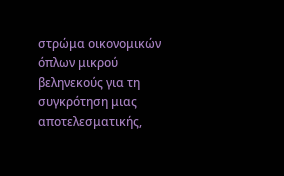στρώμα οικονομικών όπλων μικρού βεληνεκούς για τη συγκρότηση μιας αποτελεσματικής,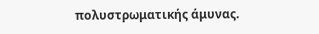πολυστρωματικής άμυνας.